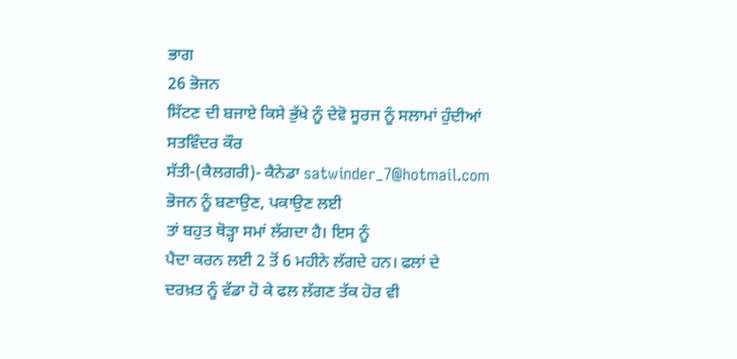ਭਾਗ
26 ਭੋਜਨ
ਸਿੱਟਣ ਦੀ ਬਜਾਏ ਕਿਸੇ ਭੁੱਖੇ ਨੂੰ ਦੇਵੋ ਸੂਰਜ ਨੂੰ ਸਲਾਮਾਂ ਹੁੰਦੀਆਂ
ਸਤਵਿੰਦਰ ਕੌਰ
ਸੱਤੀ-(ਕੈਲਗਰੀ)- ਕੈਨੇਡਾ satwinder_7@hotmail.com
ਭੋਜਨ ਨੂੰ ਬਣਾਉਣ, ਪਕਾਉਣ ਲਈ
ਤਾਂ ਬਹੁਤ ਥੋੜ੍ਹਾ ਸਮਾਂ ਲੱਗਦਾ ਹੈ। ਇਸ ਨੂੰ
ਪੈਦਾ ਕਰਨ ਲਈ 2 ਤੋਂ 6 ਮਹੀਨੇ ਲੱਗਦੇ ਹਨ। ਫਲਾਂ ਦੇ
ਦਰਖ਼ਤ ਨੂੰ ਵੱਡਾ ਹੋ ਕੇ ਫਲ ਲੱਗਣ ਤੱਕ ਹੋਰ ਵੀ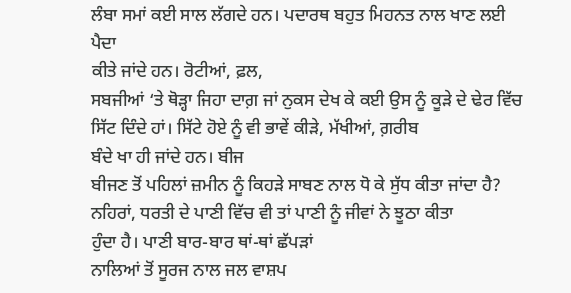ਲੰਬਾ ਸਮਾਂ ਕਈ ਸਾਲ ਲੱਗਦੇ ਹਨ। ਪਦਾਰਥ ਬਹੁਤ ਮਿਹਨਤ ਨਾਲ ਖਾਣ ਲਈ ਪੈਦਾ
ਕੀਤੇ ਜਾਂਦੇ ਹਨ। ਰੋਟੀਆਂ, ਫ਼ਲ,
ਸਬਜੀਆਂ ‘ਤੇ ਥੋੜ੍ਹਾ ਜਿਹਾ ਦਾਗ਼ ਜਾਂ ਨੁਕਸ ਦੇਖ ਕੇ ਕਈ ਉਸ ਨੂੰ ਕੂੜੇ ਦੇ ਢੇਰ ਵਿੱਚ ਸਿੱਟ ਦਿੰਦੇ ਹਾਂ। ਸਿੱਟੇ ਹੋਏ ਨੂੰ ਵੀ ਭਾਵੇਂ ਕੀੜੇ, ਮੱਖੀਆਂ, ਗ਼ਰੀਬ
ਬੰਦੇ ਖਾ ਹੀ ਜਾਂਦੇ ਹਨ। ਬੀਜ
ਬੀਜਣ ਤੋਂ ਪਹਿਲਾਂ ਜ਼ਮੀਨ ਨੂੰ ਕਿਹੜੇ ਸਾਬਣ ਨਾਲ ਧੋ ਕੇ ਸੁੱਧ ਕੀਤਾ ਜਾਂਦਾ ਹੈ? ਨਹਿਰਾਂ, ਧਰਤੀ ਦੇ ਪਾਣੀ ਵਿੱਚ ਵੀ ਤਾਂ ਪਾਣੀ ਨੂੰ ਜੀਵਾਂ ਨੇ ਝੂਠਾ ਕੀਤਾ
ਹੁੰਦਾ ਹੈ। ਪਾਣੀ ਬਾਰ-ਬਾਰ ਥਾਂ-ਥਾਂ ਛੱਪੜਾਂ
ਨਾਲਿਆਂ ਤੋਂ ਸੂਰਜ ਨਾਲ ਜਲ ਵਾਸ਼ਪ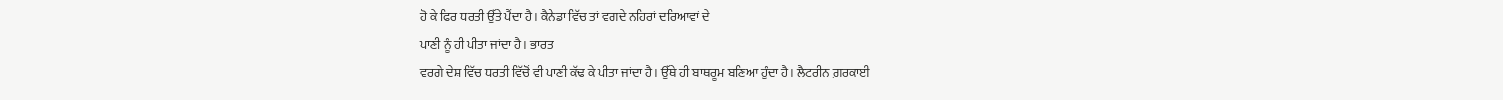ਹੋ ਕੇ ਫਿਰ ਧਰਤੀ ਉੱਤੇ ਪੈਂਦਾ ਹੈ। ਕੈਨੇਡਾ ਵਿੱਚ ਤਾਂ ਵਗਦੇ ਨਹਿਰਾਂ ਦਰਿਆਵਾਂ ਦੇ
ਪਾਣੀ ਨੂੰ ਹੀ ਪੀਤਾ ਜਾਂਦਾ ਹੈ। ਭਾਰਤ
ਵਰਗੇ ਦੇਸ਼ ਵਿੱਚ ਧਰਤੀ ਵਿੱਚੋਂ ਵੀ ਪਾਣੀ ਕੱਢ ਕੇ ਪੀਤਾ ਜਾਂਦਾ ਹੈ। ਉੱਥੇ ਹੀ ਬਾਥਰੂਮ ਬਣਿਆ ਹੁੰਦਾ ਹੈ। ਲੈਟਰੀਨ ਗ਼ਰਕਾਈ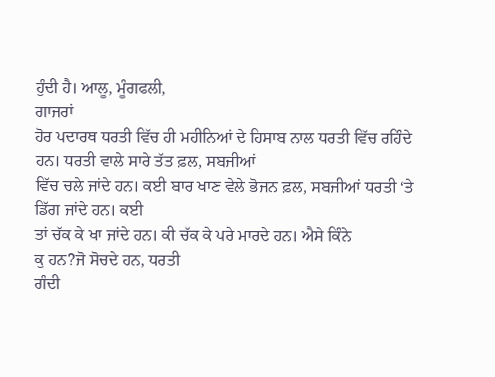ਹੁੰਦੀ ਹੈ। ਆਲੂ, ਮੂੰਗਫਲੀ,
ਗਾਜਰਾਂ
ਹੋਰ ਪਦਾਰਥ ਧਰਤੀ ਵਿੱਚ ਹੀ ਮਹੀਨਿਆਂ ਦੇ ਹਿਸਾਬ ਨਾਲ ਧਰਤੀ ਵਿੱਚ ਰਹਿੰਦੇ ਹਨ। ਧਰਤੀ ਵਾਲੇ ਸਾਰੇ ਤੱਤ ਫ਼ਲ, ਸਬਜੀਆਂ
ਵਿੱਚ ਚਲੇ ਜਾਂਦੇ ਹਨ। ਕਈ ਬਾਰ ਖਾਣ ਵੇਲੇ ਭੋਜਨ ਫ਼ਲ, ਸਬਜੀਆਂ ਧਰਤੀ ‘ਤੇ ਡਿੱਗ ਜਾਂਦੇ ਹਨ। ਕਈ
ਤਾਂ ਚੱਕ ਕੇ ਖਾ ਜਾਂਦੇ ਹਨ। ਕੀ ਚੱਕ ਕੇ ਪਰੇ ਮਾਰਦੇ ਹਨ। ਐਸੇ ਕਿੰਨੇ
ਕੁ ਹਨ?ਜੋ ਸੋਚਦੇ ਹਨ, ਧਰਤੀ
ਗੰਦੀ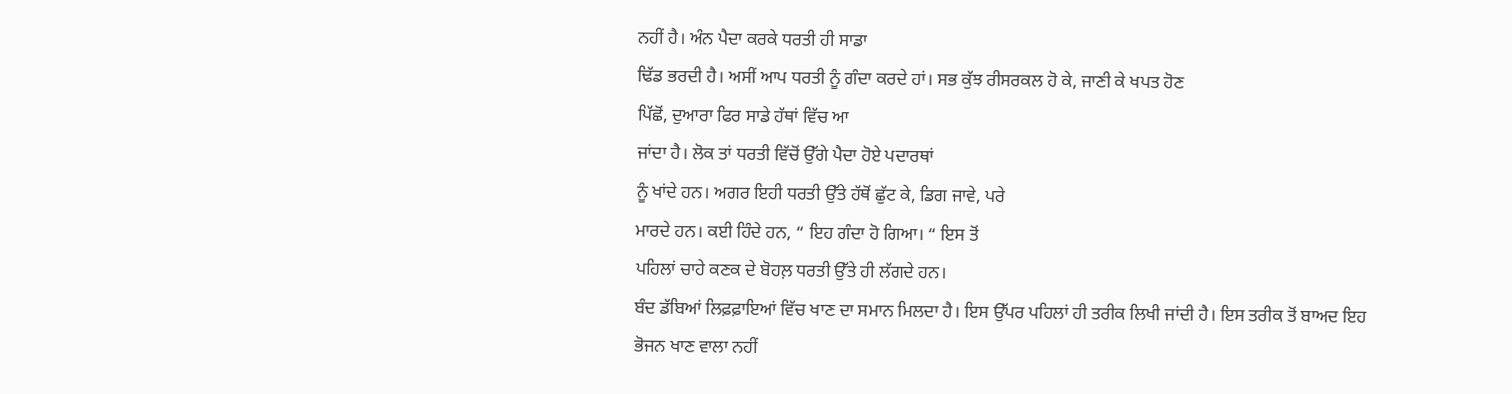ਨਹੀਂ ਹੈ। ਅੰਨ ਪੈਦਾ ਕਰਕੇ ਧਰਤੀ ਹੀ ਸਾਡਾ
ਢਿੱਡ ਭਰਦੀ ਹੈ। ਅਸੀਂ ਆਪ ਧਰਤੀ ਨੂੰ ਗੰਦਾ ਕਰਦੇ ਹਾਂ। ਸਭ ਕੁੱਝ ਰੀਸਰਕਲ ਹੋ ਕੇ, ਜਾਣੀ ਕੇ ਖਪਤ ਹੋਣ
ਪਿੱਛੋਂ, ਦੁਆਰਾ ਫਿਰ ਸਾਡੇ ਹੱਥਾਂ ਵਿੱਚ ਆ
ਜਾਂਦਾ ਹੈ। ਲੋਕ ਤਾਂ ਧਰਤੀ ਵਿੱਚੋਂ ਉੱਗੇ ਪੈਦਾ ਹੋਏ ਪਦਾਰਥਾਂ
ਨੂੰ ਖਾਂਦੇ ਹਨ। ਅਗਰ ਇਹੀ ਧਰਤੀ ਉੱਤੇ ਹੱਥੋਂ ਛੁੱਟ ਕੇ, ਡਿਗ ਜਾਵੇ, ਪਰੇ
ਮਾਰਦੇ ਹਨ। ਕਈ ਹਿੰਦੇ ਹਨ, “ ਇਹ ਗੰਦਾ ਹੋ ਗਿਆ। “ ਇਸ ਤੋਂ
ਪਹਿਲਾਂ ਚਾਹੇ ਕਣਕ ਦੇ ਬੋਹਲ਼ ਧਰਤੀ ਉੱਤੇ ਹੀ ਲੱਗਦੇ ਹਨ।
ਬੰਦ ਡੱਬਿਆਂ ਲਿਫ਼ਫ਼ਾਇਆਂ ਵਿੱਚ ਖਾਣ ਦਾ ਸਮਾਨ ਮਿਲਦਾ ਹੈ। ਇਸ ਉੱਪਰ ਪਹਿਲਾਂ ਹੀ ਤਰੀਕ ਲਿਖੀ ਜਾਂਦੀ ਹੈ। ਇਸ ਤਰੀਕ ਤੋਂ ਬਾਅਦ ਇਹ ਭੋਜਨ ਖਾਣ ਵਾਲਾ ਨਹੀਂ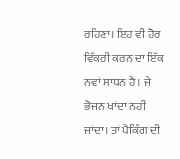ਰਹਿਣਾ। ਇਹ ਵੀ ਹੋਰ ਵਿੱਕਰੀ ਕਰਨ ਦਾ ਇੱਕ ਨਵਾਂ ਸਾਧਨ ਹੈ। ਜੇ ਭੋਜਨ ਖਾਂਦਾ ਨਹੀਂ ਜਾਂਦਾ। ਤਾਂ ਪੈਕਿੰਗ ਦੀ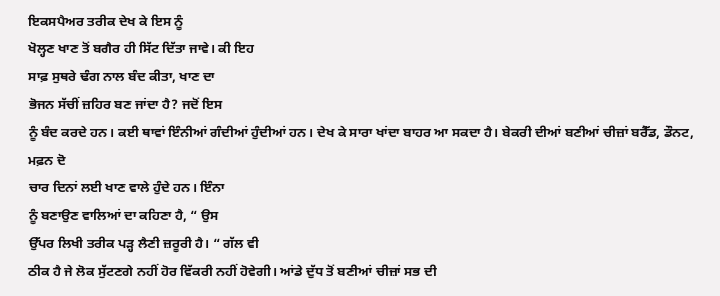ਇਕਸਪੈਅਰ ਤਰੀਕ ਦੇਖ ਕੇ ਇਸ ਨੂੰ
ਖੋਲ੍ਹਣ ਖਾਣ ਤੋਂ ਬਗੈਰ ਹੀ ਸਿੱਟ ਦਿੱਤਾ ਜਾਵੇ। ਕੀ ਇਹ
ਸਾਫ਼ ਸੁਥਰੇ ਢੰਗ ਨਾਲ ਬੰਦ ਕੀਤਾ, ਖਾਣ ਦਾ
ਭੋਜਨ ਸੱਚੀਂ ਜ਼ਹਿਰ ਬਣ ਜਾਂਦਾ ਹੈ? ਜਦੋਂ ਇਸ
ਨੂੰ ਬੰਦ ਕਰਦੇ ਹਨ। ਕਈ ਥਾਵਾਂ ਇੰਨੀਆਂ ਗੰਦੀਆਂ ਹੁੰਦੀਆਂ ਹਨ। ਦੇਖ ਕੇ ਸਾਰਾ ਖਾਂਦਾ ਬਾਹਰ ਆ ਸਕਦਾ ਹੈ। ਬੇਕਰੀ ਦੀਆਂ ਬਣੀਆਂ ਚੀਜ਼ਾਂ ਬਰੈੱਡ, ਡੌਨਟ, ਮਫ਼ਨ ਦੋ
ਚਾਰ ਦਿਨਾਂ ਲਈ ਖਾਣ ਵਾਲੇ ਹੁੰਦੇ ਹਨ। ਇੰਨਾ
ਨੂੰ ਬਣਾਉਣ ਵਾਲਿਆਂ ਦਾ ਕਹਿਣਾ ਹੈ, “ ਉਸ
ਉੱਪਰ ਲਿਖੀ ਤਰੀਕ ਪੜ੍ਹ ਲੈਣੀ ਜ਼ਰੂਰੀ ਹੈ। “ ਗੱਲ ਵੀ
ਠੀਕ ਹੈ ਜੇ ਲੋਕ ਸੁੱਟਣਗੇ ਨਹੀਂ ਹੋਰ ਵਿੱਕਰੀ ਨਹੀਂ ਹੋਵੇਗੀ। ਆਂਡੇ ਦੁੱਧ ਤੋਂ ਬਣੀਆਂ ਚੀਜ਼ਾਂ ਸਭ ਦੀ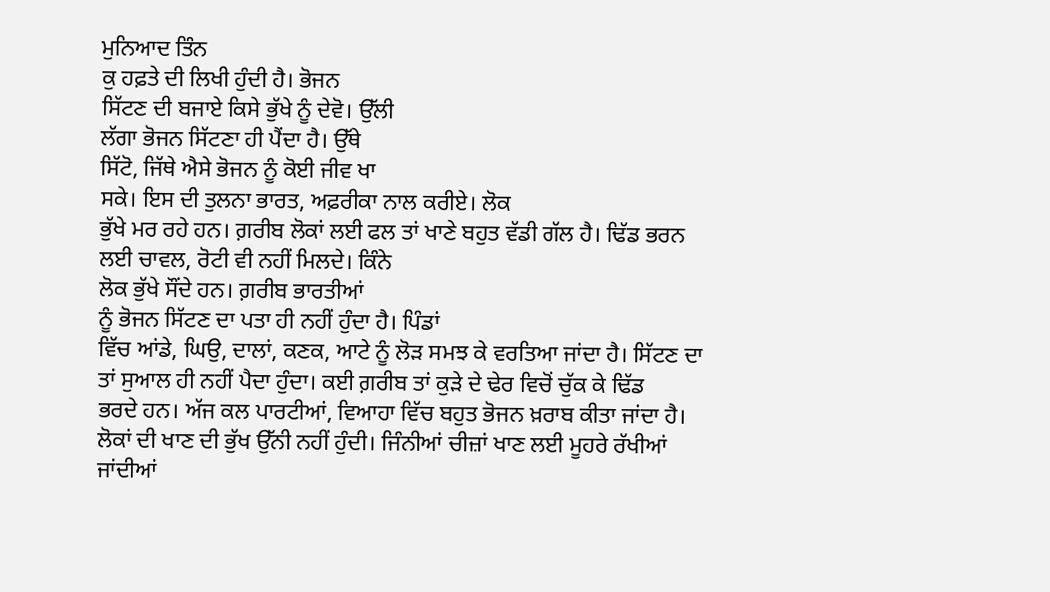ਮੁਨਿਆਦ ਤਿੰਨ
ਕੁ ਹਫ਼ਤੇ ਦੀ ਲਿਖੀ ਹੁੰਦੀ ਹੈ। ਭੋਜਨ
ਸਿੱਟਣ ਦੀ ਬਜਾਏ ਕਿਸੇ ਭੁੱਖੇ ਨੂੰ ਦੇਵੋ। ਉੱਲੀ
ਲੱਗਾ ਭੋਜਨ ਸਿੱਟਣਾ ਹੀ ਪੈਂਦਾ ਹੈ। ਉੱਥੇ
ਸਿੱਟੋ, ਜਿੱਥੇ ਐਸੇ ਭੋਜਨ ਨੂੰ ਕੋਈ ਜੀਵ ਖਾ
ਸਕੇ। ਇਸ ਦੀ ਤੁਲਨਾ ਭਾਰਤ, ਅਫ਼ਰੀਕਾ ਨਾਲ ਕਰੀਏ। ਲੋਕ
ਭੁੱਖੇ ਮਰ ਰਹੇ ਹਨ। ਗ਼ਰੀਬ ਲੋਕਾਂ ਲਈ ਫਲ ਤਾਂ ਖਾਣੇ ਬਹੁਤ ਵੱਡੀ ਗੱਲ ਹੈ। ਢਿੱਡ ਭਰਨ ਲਈ ਚਾਵਲ, ਰੋਟੀ ਵੀ ਨਹੀਂ ਮਿਲਦੇ। ਕਿੰਨੇ
ਲੋਕ ਭੁੱਖੇ ਸੌਂਦੇ ਹਨ। ਗ਼ਰੀਬ ਭਾਰਤੀਆਂ
ਨੂੰ ਭੋਜਨ ਸਿੱਟਣ ਦਾ ਪਤਾ ਹੀ ਨਹੀਂ ਹੁੰਦਾ ਹੈ। ਪਿੰਡਾਂ
ਵਿੱਚ ਆਂਡੇ, ਘਿਉ, ਦਾਲਾਂ, ਕਣਕ, ਆਟੇ ਨੂੰ ਲੋੜ ਸਮਝ ਕੇ ਵਰਤਿਆ ਜਾਂਦਾ ਹੈ। ਸਿੱਟਣ ਦਾ ਤਾਂ ਸੁਆਲ ਹੀ ਨਹੀਂ ਪੈਦਾ ਹੁੰਦਾ। ਕਈ ਗ਼ਰੀਬ ਤਾਂ ਕੁੜੇ ਦੇ ਢੇਰ ਵਿਚੋਂ ਚੁੱਕ ਕੇ ਢਿੱਡ
ਭਰਦੇ ਹਨ। ਅੱਜ ਕਲ ਪਾਰਟੀਆਂ, ਵਿਆਹਾ ਵਿੱਚ ਬਹੁਤ ਭੋਜਨ ਖ਼ਰਾਬ ਕੀਤਾ ਜਾਂਦਾ ਹੈ। ਲੋਕਾਂ ਦੀ ਖਾਣ ਦੀ ਭੁੱਖ ਉੱਨੀ ਨਹੀਂ ਹੁੰਦੀ। ਜਿੰਨੀਆਂ ਚੀਜ਼ਾਂ ਖਾਣ ਲਈ ਮੂਹਰੇ ਰੱਖੀਆਂ ਜਾਂਦੀਆਂ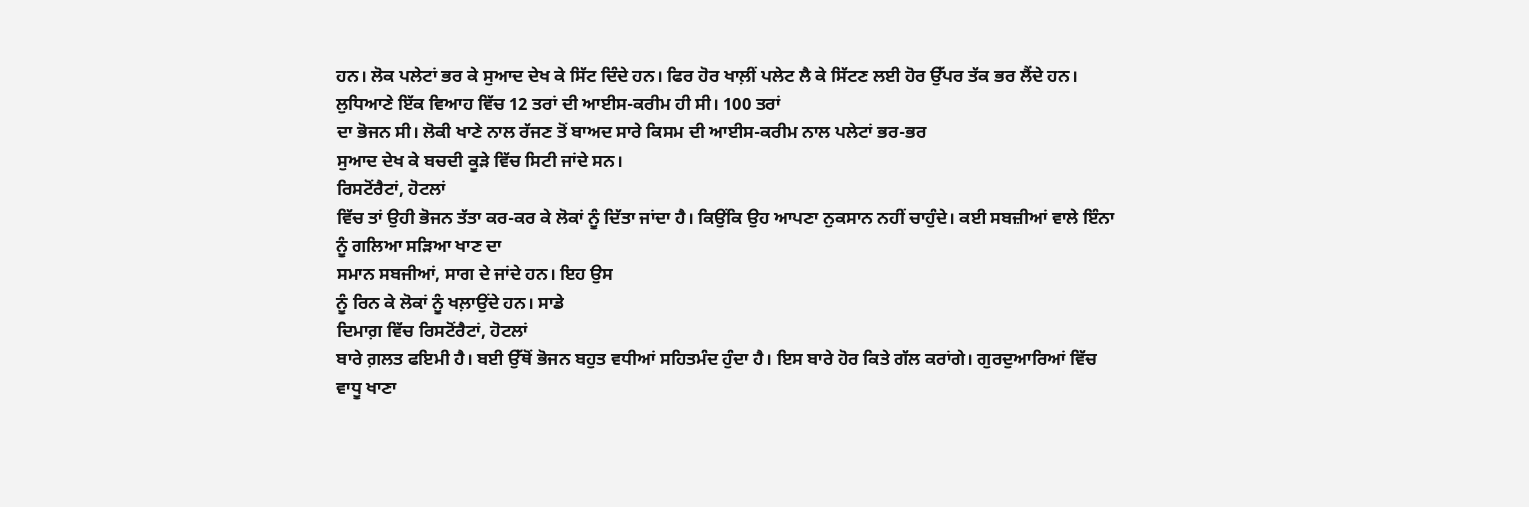ਹਨ। ਲੋਕ ਪਲੇਟਾਂ ਭਰ ਕੇ ਸੁਆਦ ਦੇਖ ਕੇ ਸਿੱਟ ਦਿੰਦੇ ਹਨ। ਫਿਰ ਹੋਰ ਖਾਲ਼ੀਂ ਪਲੇਟ ਲੈ ਕੇ ਸਿੱਟਣ ਲਈ ਹੋਰ ਉੱਪਰ ਤੱਕ ਭਰ ਲੈਂਦੇ ਹਨ। ਲੁਧਿਆਣੇ ਇੱਕ ਵਿਆਹ ਵਿੱਚ 12 ਤਰਾਂ ਦੀ ਆਈਸ-ਕਰੀਮ ਹੀ ਸੀ। 100 ਤਰਾਂ
ਦਾ ਭੋਜਨ ਸੀ। ਲੋਕੀ ਖਾਣੇ ਨਾਲ ਰੱਜਣ ਤੋਂ ਬਾਅਦ ਸਾਰੇ ਕਿਸਮ ਦੀ ਆਈਸ-ਕਰੀਮ ਨਾਲ ਪਲੇਟਾਂ ਭਰ-ਭਰ
ਸੁਆਦ ਦੇਖ ਕੇ ਬਚਦੀ ਕੂੜੇ ਵਿੱਚ ਸਿਟੀ ਜਾਂਦੇ ਸਨ।
ਰਿਸਟੋਂਰੈਟਾਂ, ਹੋਟਲਾਂ
ਵਿੱਚ ਤਾਂ ਉਹੀ ਭੋਜਨ ਤੱਤਾ ਕਰ-ਕਰ ਕੇ ਲੋਕਾਂ ਨੂੰ ਦਿੱਤਾ ਜਾਂਦਾ ਹੈ। ਕਿਉਂਕਿ ਉਹ ਆਪਣਾ ਨੁਕਸਾਨ ਨਹੀਂ ਚਾਹੁੰਦੇ। ਕਈ ਸਬਜ਼ੀਆਂ ਵਾਲੇ ਇੰਨਾ ਨੂੰ ਗਲਿਆ ਸੜਿਆ ਖਾਣ ਦਾ
ਸਮਾਨ ਸਬਜੀਆਂ, ਸਾਗ ਦੇ ਜਾਂਦੇ ਹਨ। ਇਹ ਉਸ
ਨੂੰ ਰਿਨ ਕੇ ਲੋਕਾਂ ਨੂੰ ਖਲ਼ਾਉਂਦੇ ਹਨ। ਸਾਡੇ
ਦਿਮਾਗ਼ ਵਿੱਚ ਰਿਸਟੋਂਰੈਟਾਂ, ਹੋਟਲਾਂ
ਬਾਰੇ ਗ਼ਲਤ ਫਇਮੀ ਹੈ। ਬਈ ਉੱਥੋਂ ਭੋਜਨ ਬਹੁਤ ਵਧੀਆਂ ਸਹਿਤਮੰਦ ਹੁੰਦਾ ਹੈ। ਇਸ ਬਾਰੇ ਹੋਰ ਕਿਤੇ ਗੱਲ ਕਰਾਂਗੇ। ਗੁਰਦੁਆਰਿਆਂ ਵਿੱਚ ਵਾਧੂ ਖਾਣਾ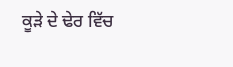ਕੂੜੇ ਦੇ ਢੇਰ ਵਿੱਚ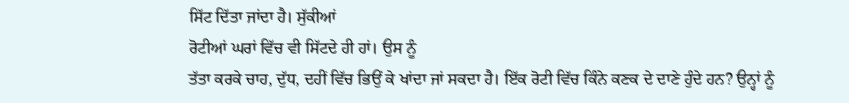ਸਿੱਟ ਦਿੱਤਾ ਜਾਂਦਾ ਹੈ। ਸੁੱਕੀਆਂ
ਰੋਟੀਆਂ ਘਰਾਂ ਵਿੱਚ ਵੀ ਸਿੱਟਦੇ ਹੀ ਹਾਂ। ਉਸ ਨੂੰ
ਤੱਤਾ ਕਰਕੇ ਚਾਹ, ਦੁੱਧ, ਦਹੀਂ ਵਿੱਚ ਭਿਉਂ ਕੇ ਖਾਂਦਾ ਜਾਂ ਸਕਦਾ ਹੈ। ਇੱਕ ਰੋਟੀ ਵਿੱਚ ਕਿੰਨੇ ਕਣਕ ਦੇ ਦਾਣੇ ਹੁੰਦੇ ਹਨ? ਉਨ੍ਹਾਂ ਨੂੰ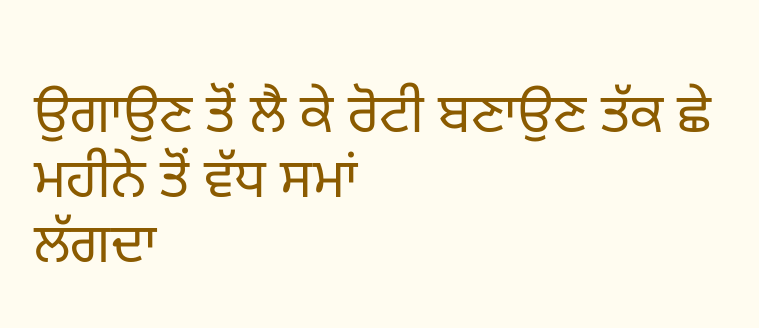ਉਗਾਉਣ ਤੋਂ ਲੈ ਕੇ ਰੋਟੀ ਬਣਾਉਣ ਤੱਕ ਛੇ ਮਹੀਨੇ ਤੋਂ ਵੱਧ ਸਮਾਂ
ਲੱਗਦਾ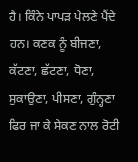ਹੈ। ਕਿੰਨੇ ਪਾਪੜ ਪੇਲਣੇ ਪੈਂਦੇ ਹਨ। ਕਣਕ ਨੂੰ ਬੀਜਣਾ, ਕੱਟਣਾ, ਛੱਟਣਾ, ਧੋਣਾ, ਸੁਕਾਉਣਾ, ਪੀਸਣਾ, ਗੁੰਨ੍ਹਣਾ
ਫਿਰ ਜਾ ਕੇ ਸੇਕਣ ਨਾਲ ਰੋਟੀ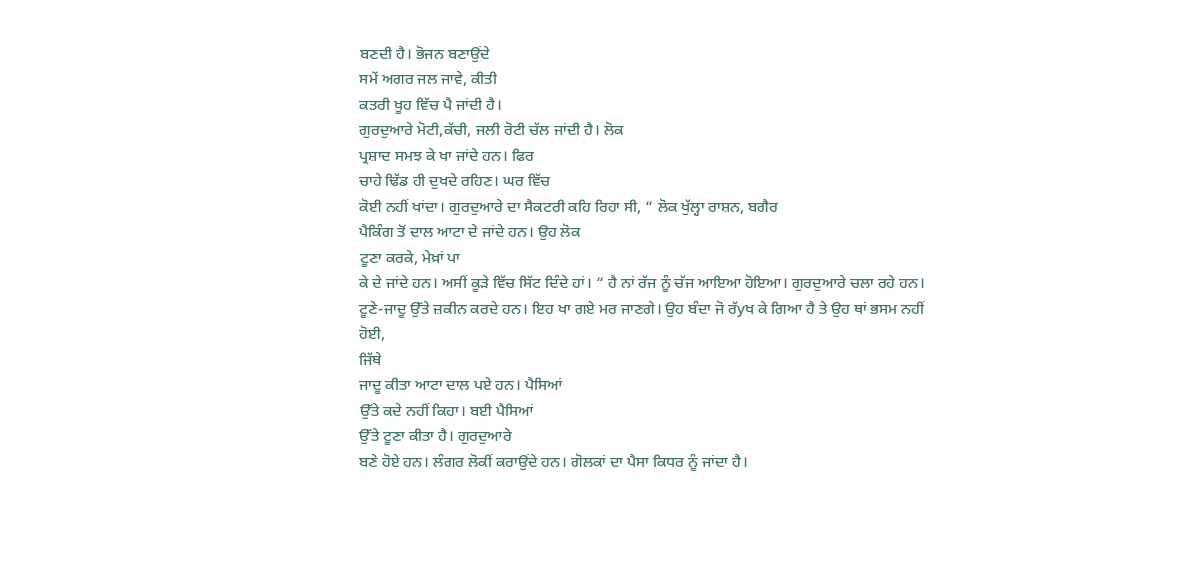ਬਣਦੀ ਹੈ। ਭੋਜਨ ਬਣਾਉਂਦੇ
ਸਮੇਂ ਅਗਰ ਜਲ ਜਾਵੇ, ਕੀਤੀ
ਕਤਰੀ ਖੂਹ ਵਿੱਚ ਪੈ ਜਾਂਦੀ ਹੈ।
ਗੁਰਦੁਆਰੇ ਮੋਟੀ,ਕੱਚੀ, ਜਲੀ ਰੋਟੀ ਚੱਲ ਜਾਂਦੀ ਹੈ। ਲੋਕ
ਪ੍ਰਸ਼ਾਦ ਸਮਝ ਕੇ ਖਾ ਜਾਂਦੇ ਹਨ। ਫਿਰ
ਚਾਹੇ ਢਿੱਡ ਹੀ ਦੁਖਦੇ ਰਹਿਣ। ਘਰ ਵਿੱਚ
ਕੋਈ ਨਹੀਂ ਖਾਂਦਾ। ਗੁਰਦੁਆਰੇ ਦਾ ਸੈਕਟਰੀ ਕਹਿ ਰਿਹਾ ਸੀ, “ ਲੋਕ ਖੁੱਲ੍ਹਾ ਰਾਸ਼ਨ, ਬਗੈਰ
ਪੈਕਿੰਗ ਤੋਂ ਦਾਲ ਆਟਾ ਦੇ ਜਾਂਦੇ ਹਨ। ਉਹ ਲੋਕ
ਟੂਣਾ ਕਰਕੇ, ਮੇਖ਼ਾਂ ਪਾ
ਕੇ ਦੇ ਜਾਂਦੇ ਹਨ। ਅਸੀਂ ਕੂੜੇ ਵਿੱਚ ਸਿੱਟ ਦਿੰਦੇ ਹਾਂ। “ ਹੈ ਨਾਂ ਰੱਜ ਨੂੰ ਚੱਜ ਆਇਆ ਹੋਇਆ। ਗੁਰਦੁਆਰੇ ਚਲਾ ਰਹੇ ਹਨ। ਟੂਣੇ-ਜਾਦੂ ਉੱਤੇ ਜ਼ਕੀਨ ਕਰਦੇ ਹਨ। ਇਹ ਖਾ ਗਏ ਮਰ ਜਾਣਗੇ। ਉਹ ਬੰਦਾ ਜੋ ਰੱyਖ ਕੇ ਗਿਆ ਹੈ ਤੇ ਉਹ ਥਾਂ ਭਸਮ ਨਹੀਂ ਹੋਈ,
ਜਿੱਥੇ
ਜਾਦੂ ਕੀਤਾ ਆਟਾ ਦਾਲ ਪਏ ਹਨ। ਪੈਸਿਆਂ
ਉੱਤੇ ਕਦੇ ਨਹੀਂ ਕਿਹਾ। ਬਈ ਪੈਸਿਆਂ
ਉੱਤੇ ਟੂਣਾ ਕੀਤਾ ਹੈ। ਗੁਰਦੁਆਰੇ
ਬਣੇ ਹੋਏ ਹਨ। ਲੰਗਰ ਲੋਕੀਂ ਕਰਾਉਂਦੇ ਹਨ। ਗੋਲਕਾਂ ਦਾ ਪੈਸਾ ਕਿਧਰ ਨੂੰ ਜਾਂਦਾ ਹੈ।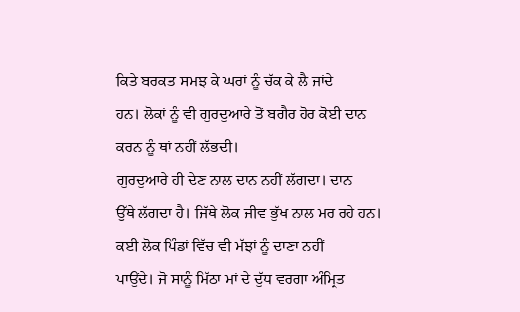ਕਿਤੇ ਬਰਕਤ ਸਮਝ ਕੇ ਘਰਾਂ ਨੂੰ ਚੱਕ ਕੇ ਲੈ ਜਾਂਦੇ
ਹਨ। ਲੋਕਾਂ ਨੂੰ ਵੀ ਗੁਰਦੁਆਰੇ ਤੋਂ ਬਗੈਰ ਹੋਰ ਕੋਈ ਦਾਨ
ਕਰਨ ਨੂੰ ਥਾਂ ਨਹੀਂ ਲੱਭਦੀ।
ਗੁਰਦੁਆਰੇ ਹੀ ਦੇਣ ਨਾਲ ਦਾਨ ਨਹੀਂ ਲੱਗਦਾ। ਦਾਨ
ਉੱਥੇ ਲੱਗਦਾ ਹੈ। ਜਿੱਥੇ ਲੋਕ ਜੀਵ ਭੁੱਖ ਨਾਲ ਮਰ ਰਹੇ ਹਨ। ਕਈ ਲੋਕ ਪਿੰਡਾਂ ਵਿੱਚ ਵੀ ਮੱਝਾਂ ਨੂੰ ਦਾਣਾ ਨਹੀਂ
ਪਾਉਂਦੇ। ਜੋ ਸਾਨੂੰ ਮਿੱਠਾ ਮਾਂ ਦੇ ਦੁੱਧ ਵਰਗਾ ਅੰਮ੍ਰਿਤ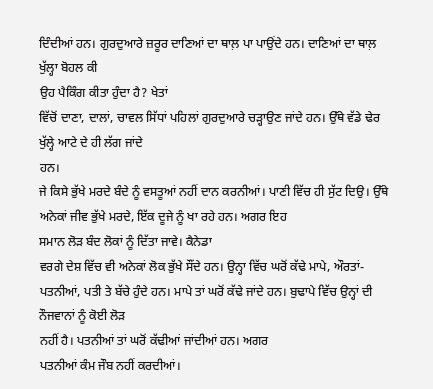ਦਿੰਦੀਆਂ ਹਨ। ਗੁਰਦੁਆਰੇ ਜ਼ਰੂਰ ਦਾਣਿਆਂ ਦਾ ਥਾਲ਼ ਪਾ ਪਾਉਂਦੇ ਹਨ। ਦਾਣਿਆਂ ਦਾ ਥਾਲ਼ ਖੁੱਲ੍ਹਾ ਬੋਹਲ ਕੀ
ਉਹ ਪੈਕਿੰਗ ਕੀਤਾ ਹੁੰਦਾ ਹੈ? ਖੇਤਾਂ
ਵਿੱਚੋਂ ਦਾਣਾ, ਦਾਲਾਂ, ਚਾਵਲ ਸਿੱਧਾਂ ਪਹਿਲਾਂ ਗੁਰਦੁਆਰੇ ਚੜ੍ਹਾਉਣ ਜਾਂਦੇ ਹਨ। ਉੱਥੇ ਵੱਡੇ ਢੇਰ ਖੁੱਲ੍ਹੇ ਆਟੇ ਦੇ ਹੀ ਲੱਗ ਜਾਂਦੇ
ਹਨ।
ਜੇ ਕਿਸੇ ਭੁੱਖੇ ਮਰਦੇ ਬੰਦੇ ਨੂੰ ਵਸਤੂਆਂ ਨਹੀਂ ਦਾਨ ਕਰਨੀਆਂ। ਪਾਣੀ ਵਿੱਚ ਹੀ ਸੁੱਟ ਦਿਉ। ਉੱਥੇ ਅਨੇਕਾਂ ਜੀਵ ਭੁੱਖੇ ਮਰਦੇ, ਇੱਕ ਦੂਜੇ ਨੂੰ ਖਾ ਰਹੇ ਹਨ। ਅਗਰ ਇਹ
ਸਮਾਨ ਲੋੜ ਬੰਦ ਲੋਕਾਂ ਨੂੰ ਦਿੱਤਾ ਜਾਵੇ। ਕੈਨੇਡਾ
ਵਰਗੇ ਦੇਸ਼ ਵਿੱਚ ਵੀ ਅਨੇਕਾਂ ਲੋਕ ਭੁੱਖੇ ਸੌਂਦੇ ਹਨ। ਉਨ੍ਹਾ ਵਿੱਚ ਘਰੋਂ ਕੱਢੇ ਮਾਪੇ, ਔਰਤਾਂ-ਪਤਨੀਆਂ, ਪਤੀ ਤੇ ਬੱਚੇ ਹੁੰਦੇ ਹਨ। ਮਾਪੇ ਤਾਂ ਘਰੋਂ ਕੱਢੇ ਜਾਂਦੇ ਹਨ। ਬੁਢਾਪੇ ਵਿੱਚ ਉਨ੍ਹਾਂ ਦੀ ਨੌਜਵਾਨਾਂ ਨੂੰ ਕੋਈ ਲੋੜ
ਨਹੀਂ ਹੈ। ਪਤਨੀਆਂ ਤਾਂ ਘਰੋਂ ਕੱਢੀਆਂ ਜਾਂਦੀਆਂ ਹਨ। ਅਗਰ
ਪਤਨੀਆਂ ਕੰਮ ਜੌਬ ਨਹੀਂ ਕਰਦੀਆਂ।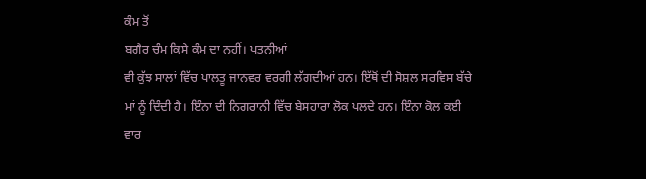ਕੰਮ ਤੋਂ
ਬਗੈਰ ਚੰਮ ਕਿਸੇ ਕੰਮ ਦਾ ਨਹੀਂ। ਪਤਨੀਆਂ
ਵੀ ਕੁੱਝ ਸਾਲਾਂ ਵਿੱਚ ਪਾਲਤੂ ਜਾਨਵਰ ਵਰਗੀ ਲੱਗਦੀਆਂ ਹਨ। ਇੱਥੋਂ ਦੀ ਸੋਸ਼ਲ ਸਰਵਿਸ ਬੱਚੇ ਮਾਂ ਨੂੰ ਦਿੰਦੀ ਹੈ। ਇੰਨਾ ਦੀ ਨਿਗਰਾਨੀ ਵਿੱਚ ਬੇਸਹਾਰਾ ਲੋਕ ਪਲਦੇ ਹਨ। ਇੰਨਾ ਕੋਲ ਕਈ ਵਾਰ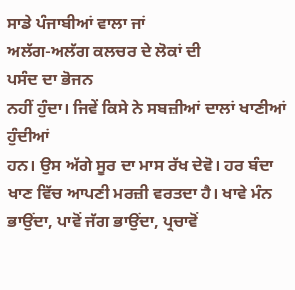ਸਾਡੇ ਪੰਜਾਬੀਆਂ ਵਾਲਾ ਜਾਂ
ਅਲੱਗ-ਅਲੱਗ ਕਲਚਰ ਦੇ ਲੋਕਾਂ ਦੀ
ਪਸੰਦ ਦਾ ਭੋਜਨ
ਨਹੀਂ ਹੁੰਦਾ। ਜਿਵੇਂ ਕਿਸੇ ਨੇ ਸਬਜ਼ੀਆਂ ਦਾਲਾਂ ਖਾਣੀਆਂ ਹੁੰਦੀਆਂ
ਹਨ। ਉਸ ਅੱਗੇ ਸੂਰ ਦਾ ਮਾਸ ਰੱਖ ਦੇਵੋ। ਹਰ ਬੰਦਾ ਖਾਣ ਵਿੱਚ ਆਪਣੀ ਮਰਜ਼ੀ ਵਰਤਦਾ ਹੈ। ਖਾਵੇ ਮੰਨ ਭਾਉਂਦਾ, ਪਾਵੋਂ ਜੱਗ ਭਾਉਂਦਾ, ਪ੍ਰਚਾਵੋਂ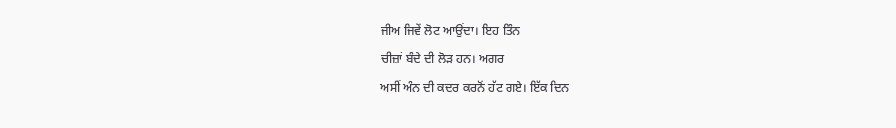ਜੀਅ ਜਿਵੇਂ ਲੋਟ ਆਉਂਦਾ। ਇਹ ਤਿੰਨ
ਚੀਜ਼ਾਂ ਬੰਦੇ ਦੀ ਲੋੜ ਹਨ। ਅਗਰ
ਅਸੀਂ ਅੰਨ ਦੀ ਕਦਰ ਕਰਨੋਂ ਹੱਟ ਗਏ। ਇੱਕ ਦਿਨ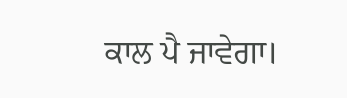ਕਾਲ ਪੈ ਜਾਵੇਗਾ।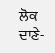ਲੋਕ ਦਾਣੇ-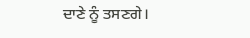ਦਾਣੇ ਨੂੰ ਤਸਣਗੇ।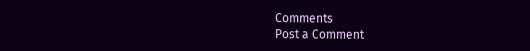Comments
Post a Comment